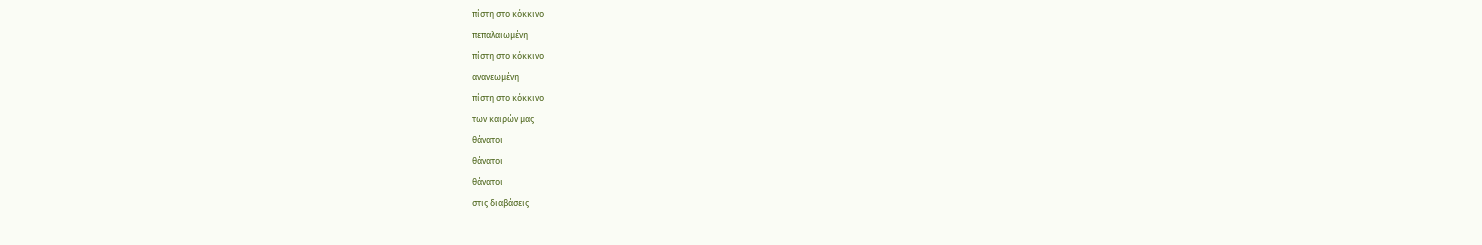πίστη στο κόκκινο
πεπαλαιωμένη
πίστη στο κόκκινο
ανανεωμένη
πίστη στο κόκκινο
των καιρών μας
θάνατοι
θάνατοι
θάνατοι
στις διαβάσεις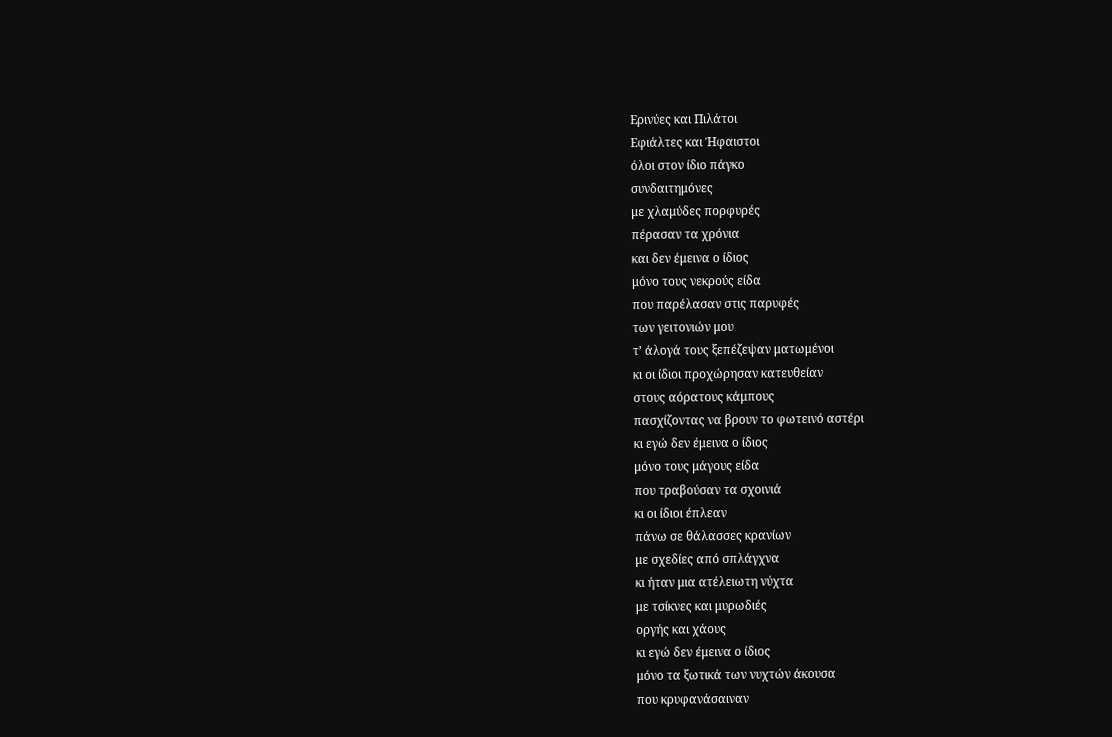Ερινύες και Πιλάτοι
Εφιάλτες και Ήφαιστοι
όλοι στον ίδιο πάγκο
συνδαιτημόνες
με χλαμύδες πορφυρές
πέρασαν τα χρόνια
και δεν έμεινα ο ίδιος
μόνο τους νεκρούς είδα
που παρέλασαν στις παρυφές
των γειτονιών μου
τ’ άλογά τους ξεπέζεψαν ματωμένοι
κι οι ίδιοι προχώρησαν κατευθείαν
στους αόρατους κάμπους
πασχίζοντας να βρουν το φωτεινό αστέρι
κι εγώ δεν έμεινα ο ίδιος
μόνο τους μάγους είδα
που τραβούσαν τα σχοινιά
κι οι ίδιοι έπλεαν
πάνω σε θάλασσες κρανίων
με σχεδίες από σπλάγχνα
κι ήταν μια ατέλειωτη νύχτα
με τσίκνες και μυρωδιές
οργής και χάους
κι εγώ δεν έμεινα ο ίδιος
μόνο τα ξωτικά των νυχτών άκουσα
που κρυφανάσαιναν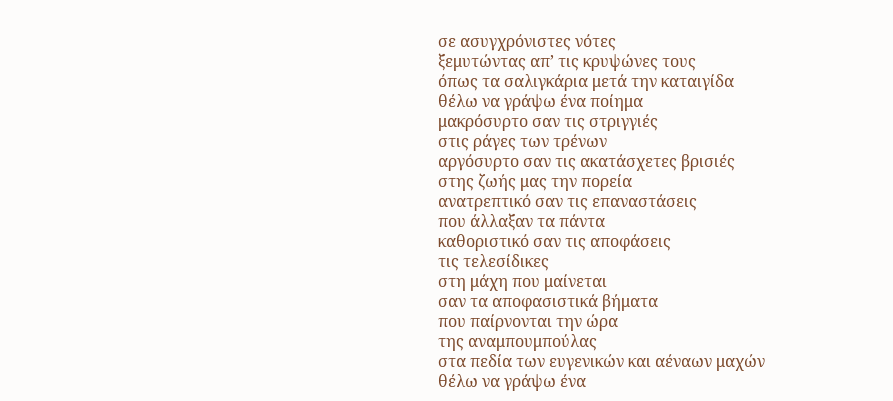σε ασυγχρόνιστες νότες
ξεμυτώντας απ’ τις κρυψώνες τους
όπως τα σαλιγκάρια μετά την καταιγίδα
θέλω να γράψω ένα ποίημα
μακρόσυρτο σαν τις στριγγιές
στις ράγες των τρένων
αργόσυρτο σαν τις ακατάσχετες βρισιές
στης ζωής μας την πορεία
ανατρεπτικό σαν τις επαναστάσεις
που άλλαξαν τα πάντα
καθοριστικό σαν τις αποφάσεις
τις τελεσίδικες
στη μάχη που μαίνεται
σαν τα αποφασιστικά βήματα
που παίρνονται την ώρα
της αναμπουμπούλας
στα πεδία των ευγενικών και αέναων μαχών
θέλω να γράψω ένα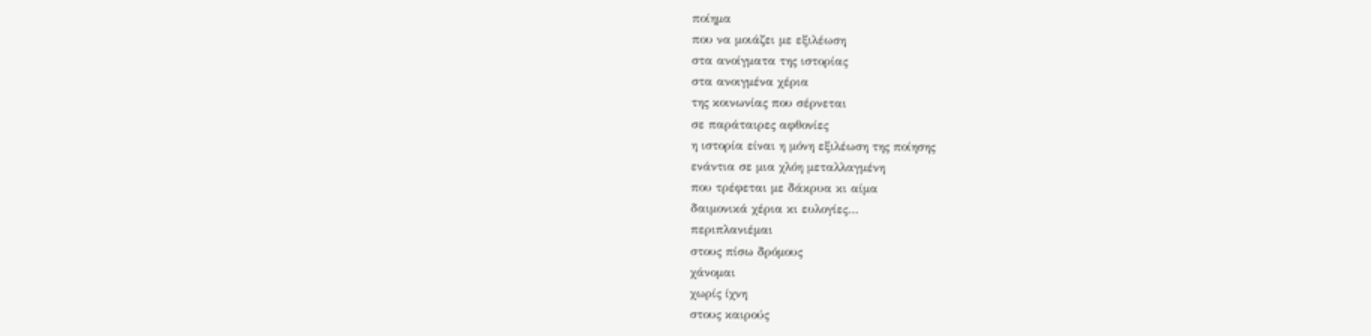ποίημα
που να μοιάζει με εξιλέωση
στα ανοίγματα της ιστορίας
στα ανοιγμένα χέρια
της κοινωνίας που σέρνεται
σε παράταιρες αφθονίες
η ιστορία είναι η μόνη εξιλέωση της ποίησης
ενάντια σε μια χλόη μεταλλαγμένη
που τρέφεται με δάκρυα κι αίμα
δαιμονικά χέρια κι ευλογίες…
περιπλανιέμαι
στους πίσω δρόμους
χάνομαι
χωρίς ίχνη
στους καιρούς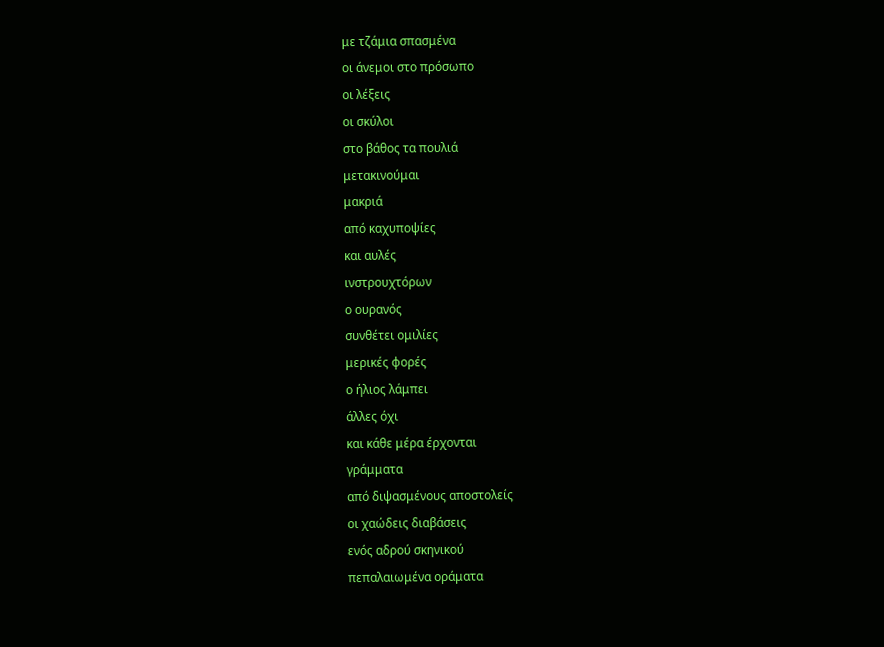με τζάμια σπασμένα
οι άνεμοι στο πρόσωπο
οι λέξεις
οι σκύλοι
στο βάθος τα πουλιά
μετακινούμαι
μακριά
από καχυποψίες
και αυλές
ινστρουχτόρων
ο ουρανός
συνθέτει ομιλίες
μερικές φορές
ο ήλιος λάμπει
άλλες όχι
και κάθε μέρα έρχονται
γράμματα
από διψασμένους αποστολείς
οι χαώδεις διαβάσεις
ενός αδρού σκηνικού
πεπαλαιωμένα οράματα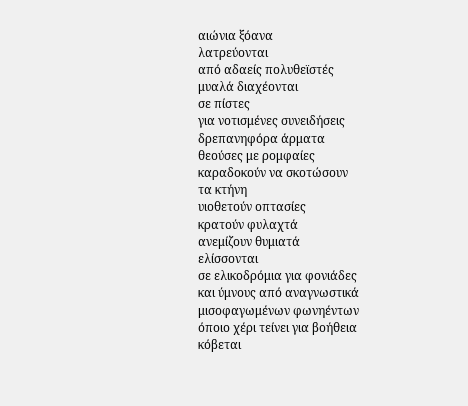αιώνια ξόανα
λατρεύονται
από αδαείς πολυθεϊστές
μυαλά διαχέονται
σε πίστες
για νοτισμένες συνειδήσεις
δρεπανηφόρα άρματα
θεούσες με ρομφαίες
καραδοκούν να σκοτώσουν
τα κτήνη
υιοθετούν οπτασίες
κρατούν φυλαχτά
ανεμίζουν θυμιατά
ελίσσονται
σε ελικοδρόμια για φονιάδες
και ύμνους από αναγνωστικά
μισοφαγωμένων φωνηέντων
όποιο χέρι τείνει για βοήθεια
κόβεται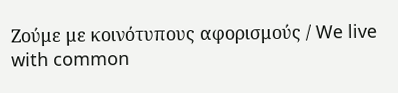Ζούμε με κοινότυπους αφορισμούς / We live with common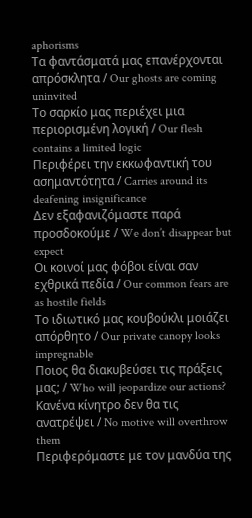aphorisms
Τα φαντάσματά μας επανέρχονται απρόσκλητα / Our ghosts are coming uninvited
Το σαρκίο μας περιέχει μια περιορισμένη λογική / Our flesh contains a limited logic
Περιφέρει την εκκωφαντική του ασημαντότητα / Carries around its deafening insignificance
Δεν εξαφανιζόμαστε παρά προσδοκούμε / We don’t disappear but expect
Οι κοινοί μας φόβοι είναι σαν εχθρικά πεδία / Our common fears are as hostile fields
Το ιδιωτικό μας κουβούκλι μοιάζει απόρθητο / Our private canopy looks impregnable
Ποιος θα διακυβεύσει τις πράξεις μας; / Who will jeopardize our actions?
Κανένα κίνητρο δεν θα τις ανατρέψει / No motive will overthrow them
Περιφερόμαστε με τον μανδύα της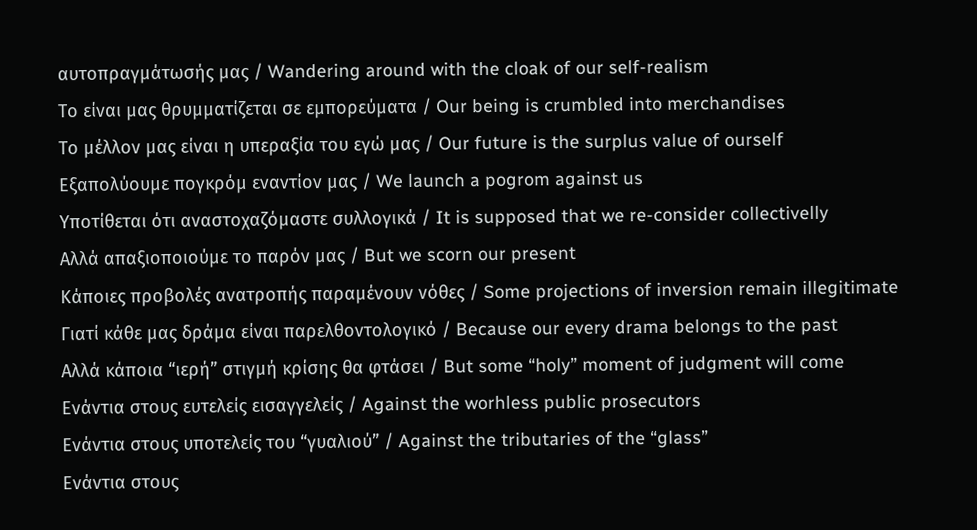αυτοπραγμάτωσής μας / Wandering around with the cloak of our self-realism
Το είναι μας θρυμματίζεται σε εμπορεύματα / Our being is crumbled into merchandises
Το μέλλον μας είναι η υπεραξία του εγώ μας / Our future is the surplus value of ourself
Εξαπολύουμε πογκρόμ εναντίον μας / We launch a pogrom against us
Υποτίθεται ότι αναστοχαζόμαστε συλλογικά / It is supposed that we re-consider collectivelly
Αλλά απαξιοποιούμε το παρόν μας / But we scorn our present
Κάποιες προβολές ανατροπής παραμένουν νόθες / Some projections of inversion remain illegitimate
Γιατί κάθε μας δράμα είναι παρελθοντολογικό / Because our every drama belongs to the past
Αλλά κάποια “ιερή” στιγμή κρίσης θα φτάσει / But some “holy” moment of judgment will come
Ενάντια στους ευτελείς εισαγγελείς / Against the worhless public prosecutors
Ενάντια στους υποτελείς του “γυαλιού” / Against the tributaries of the “glass”
Ενάντια στους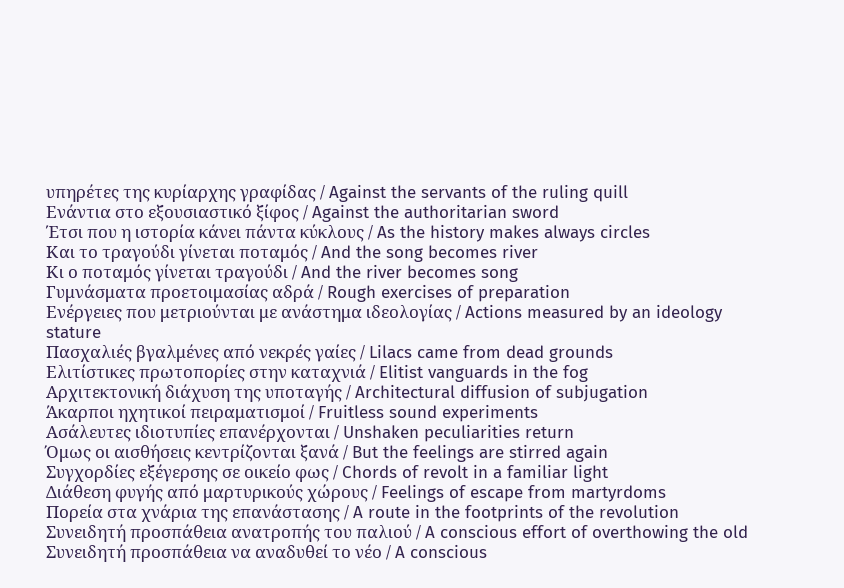υπηρέτες της κυρίαρχης γραφίδας / Against the servants of the ruling quill
Ενάντια στο εξουσιαστικό ξίφος / Against the authoritarian sword
Έτσι που η ιστορία κάνει πάντα κύκλους / As the history makes always circles
Και το τραγούδι γίνεται ποταμός / And the song becomes river
Κι ο ποταμός γίνεται τραγούδι / And the river becomes song
Γυμνάσματα προετοιμασίας αδρά / Rough exercises of preparation
Ενέργειες που μετριούνται με ανάστημα ιδεολογίας / Actions measured by an ideology stature
Πασχαλιές βγαλμένες από νεκρές γαίες / Lilacs came from dead grounds
Ελιτίστικες πρωτοπορίες στην καταχνιά / Elitist vanguards in the fog
Αρχιτεκτονική διάχυση της υποταγής / Architectural diffusion of subjugation
Άκαρποι ηχητικοί πειραματισμοί / Fruitless sound experiments
Ασάλευτες ιδιοτυπίες επανέρχονται / Unshaken peculiarities return
Όμως οι αισθήσεις κεντρίζονται ξανά / But the feelings are stirred again
Συγχορδίες εξέγερσης σε οικείο φως / Chords of revolt in a familiar light
Διάθεση φυγής από μαρτυρικούς χώρους / Feelings of escape from martyrdoms
Πορεία στα χνάρια της επανάστασης / A route in the footprints of the revolution
Συνειδητή προσπάθεια ανατροπής του παλιού / A conscious effort of overthowing the old
Συνειδητή προσπάθεια να αναδυθεί το νέο / A conscious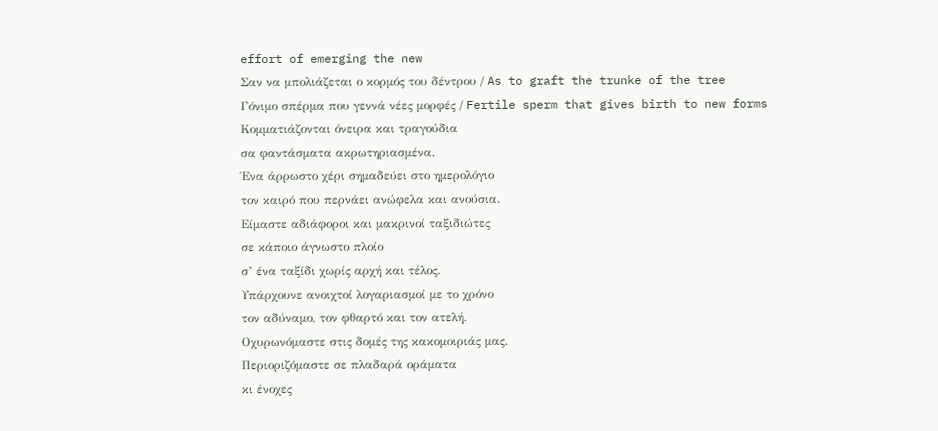effort of emerging the new
Σαν να μπολιάζεται ο κορμός του δέντρου / As to graft the trunke of the tree
Γόνιμο σπέρμα που γεννά νέες μορφές / Fertile sperm that gives birth to new forms
Κομματιάζονται όνειρα και τραγούδια
σα φαντάσματα ακρωτηριασμένα.
Ένα άρρωστο χέρι σημαδεύει στο ημερολόγιο
τον καιρό που περνάει ανώφελα και ανούσια.
Είμαστε αδιάφοροι και μακρινοί ταξιδιώτες
σε κάποιο άγνωστο πλοίο
σ’ ένα ταξίδι χωρίς αρχή και τέλος.
Υπάρχουνε ανοιχτοί λογαριασμοί με το χρόνο
τον αδύναμο, τον φθαρτό και τον ατελή.
Οχυρωνόμαστε στις δομές της κακομοιριάς μας.
Περιοριζόμαστε σε πλαδαρά οράματα
κι ένοχες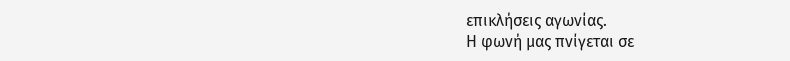επικλήσεις αγωνίας.
Η φωνή μας πνίγεται σε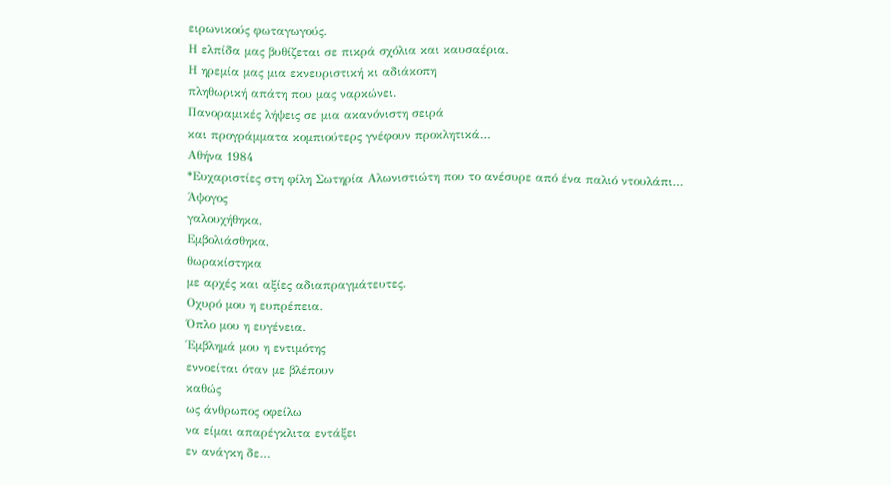ειρωνικούς φωταγωγούς.
Η ελπίδα μας βυθίζεται σε πικρά σχόλια και καυσαέρια.
Η ηρεμία μας μια εκνευριστική κι αδιάκοπη
πληθωρική απάτη που μας ναρκώνει.
Πανοραμικές λήψεις σε μια ακανόνιστη σειρά
και προγράμματα κομπιούτερς γνέφουν προκλητικά…
Αθήνα 1984
*Ευχαριστίες στη φίλη Σωτηρία Αλωνιστιώτη που το ανέσυρε από ένα παλιό ντουλάπι…
Άψογος
γαλουχήθηκα,
Εμβολιάσθηκα,
θωρακίστηκα
με αρχές και αξίες αδιαπραγμάτευτες.
Οχυρό μου η ευπρέπεια.
Όπλο μου η ευγένεια.
Έμβλημά μου η εντιμότης
εννοείται όταν με βλέπουν
καθώς
ως άνθρωπος οφείλω
να είμαι απαρέγκλιτα εντάξει
εν ανάγκη δε…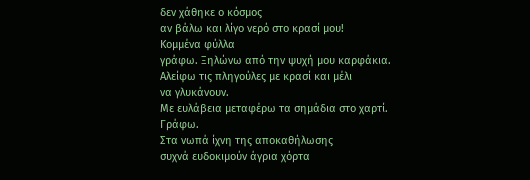δεν χάθηκε ο κόσμος
αν βάλω και λίγο νερό στο κρασί μου!
Κομμένα φύλλα
γράφω. Ξηλώνω από την ψυχή μου καρφάκια.
Αλείφω τις πληγούλες με κρασί και μέλι
να γλυκάνουν.
Με ευλάβεια μεταφέρω τα σημάδια στο χαρτί.
Γράφω.
Στα νωπά ίχνη της αποκαθήλωσης
συχνά ευδοκιμούν άγρια χόρτα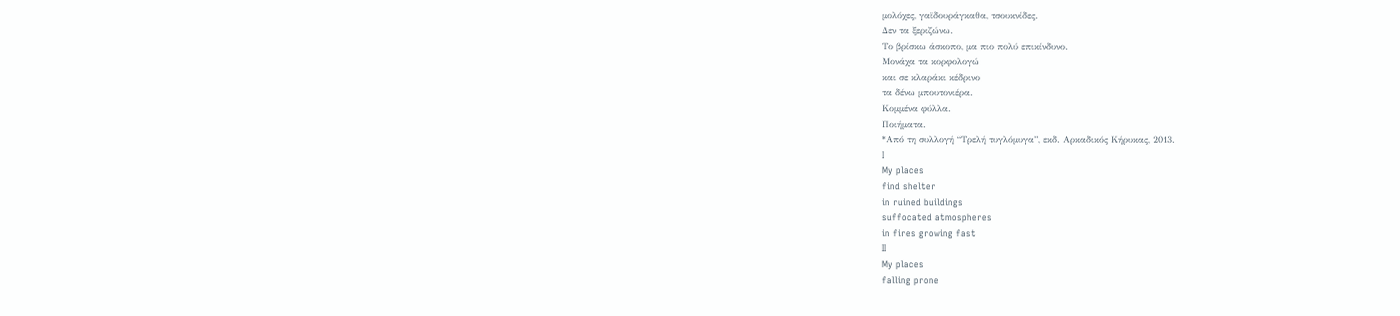μολόχες, γαϊδουράγκαθα, τσουκνίδες.
Δεν τα ξεριζώνω.
Το βρίσκω άσκοπο, μα πιο πολύ επικίνδυνο.
Μονάχα τα κορφολογώ
και σε κλαράκι κέδρινο
τα δένω μπουτονιέρα.
Κομμένα φύλλα.
Ποιήματα.
*Από τη συλλογή “Τρελή τυγλόμυγα”, εκδ. Αρκαδικός Κήρυκας, 2013.
I
My places
find shelter
in ruined buildings
suffocated atmospheres
in fires growing fast
II
My places
falling prone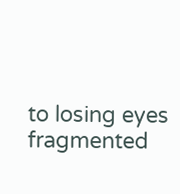to losing eyes
fragmented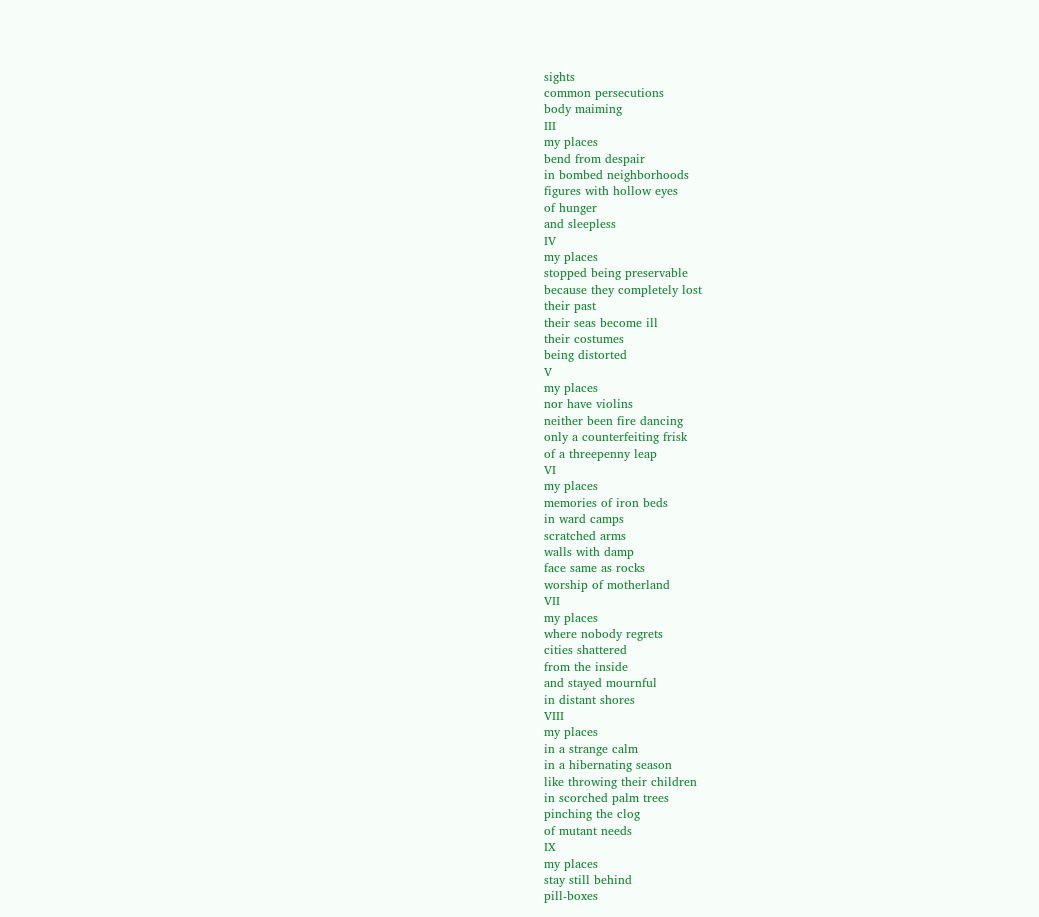sights
common persecutions
body maiming
III
my places
bend from despair
in bombed neighborhoods
figures with hollow eyes
of hunger
and sleepless
IV
my places
stopped being preservable
because they completely lost
their past
their seas become ill
their costumes
being distorted
V
my places
nor have violins
neither been fire dancing
only a counterfeiting frisk
of a threepenny leap
VI
my places
memories of iron beds
in ward camps
scratched arms
walls with damp
face same as rocks
worship of motherland
VII
my places
where nobody regrets
cities shattered
from the inside
and stayed mournful
in distant shores
VIII
my places
in a strange calm
in a hibernating season
like throwing their children
in scorched palm trees
pinching the clog
of mutant needs
IX
my places
stay still behind
pill-boxes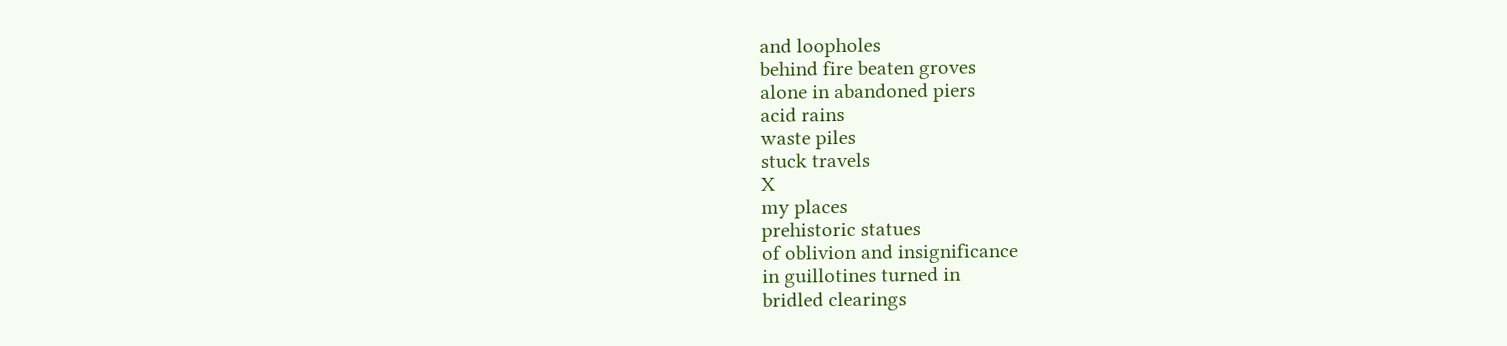and loopholes
behind fire beaten groves
alone in abandoned piers
acid rains
waste piles
stuck travels
X
my places
prehistoric statues
of oblivion and insignificance
in guillotines turned in
bridled clearings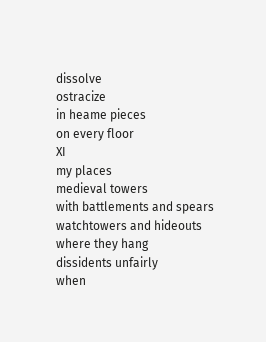dissolve
ostracize
in heame pieces
on every floor
XI
my places
medieval towers
with battlements and spears
watchtowers and hideouts
where they hang
dissidents unfairly
when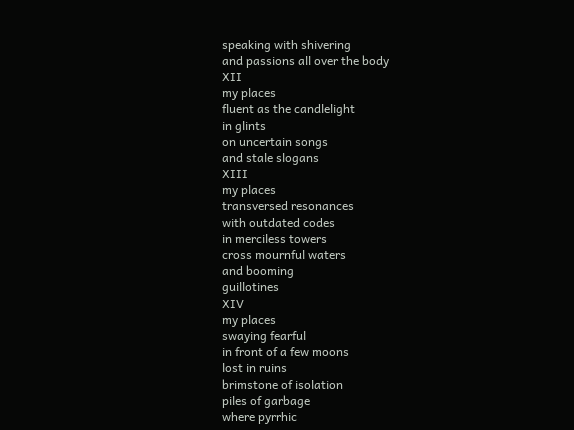speaking with shivering
and passions all over the body
XII
my places
fluent as the candlelight
in glints
on uncertain songs
and stale slogans
XIII
my places
transversed resonances
with outdated codes
in merciless towers
cross mournful waters
and booming
guillotines
XIV
my places
swaying fearful
in front of a few moons
lost in ruins
brimstone of isolation
piles of garbage
where pyrrhic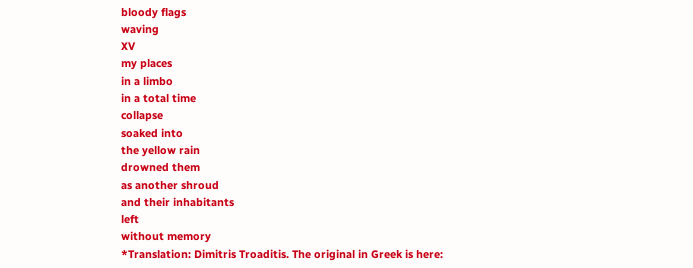bloody flags
waving
XV
my places
in a limbo
in a total time
collapse
soaked into
the yellow rain
drowned them
as another shroud
and their inhabitants
left
without memory
*Translation: Dimitris Troaditis. The original in Greek is here: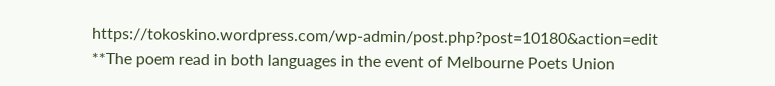https://tokoskino.wordpress.com/wp-admin/post.php?post=10180&action=edit
**The poem read in both languages in the event of Melbourne Poets Union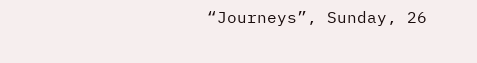“Journeys”, Sunday, 26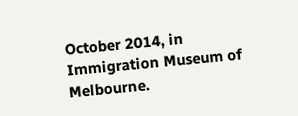October 2014, in Immigration Museum of Melbourne.